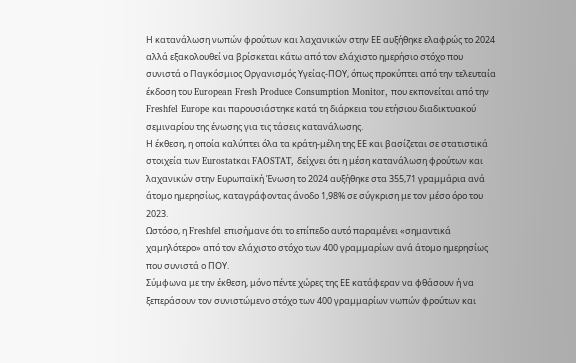Η κατανάλωση νωπών φρούτων και λαχανικών στην ΕΕ αυξήθηκε ελαφρώς το 2024 αλλά εξακολουθεί να βρίσκεται κάτω από τον ελάχιστο ημερήσιο στόχο που συνιστά ο Παγκόσμιος Οργανισμός Υγείας-ΠΟΥ, όπως προκύπτει από την τελευταία έκδοση του European Fresh Produce Consumption Monitor, που εκπονείται από την Freshfel Europe και παρουσιάστηκε κατά τη διάρκεια του ετήσιου διαδικτυακού σεμιναρίου της ένωσης για τις τάσεις κατανάλωσης.
Η έκθεση, η οποία καλύπτει όλα τα κράτη-μέλη της ΕΕ και βασίζεται σε στατιστικά στοιχεία των Eurostatκαι FAOSTAT, δείχνει ότι η μέση κατανάλωση φρούτων και λαχανικών στην Ευρωπαϊκή Ένωση το 2024 αυξήθηκε στα 355,71 γραμμάρια ανά άτομο ημερησίως, καταγράφοντας άνοδο 1,98% σε σύγκριση με τον μέσο όρο του 2023.
Ωστόσο, η Freshfel επισήμανε ότι το επίπεδο αυτό παραμένει «σημαντικά χαμηλότερο» από τον ελάχιστο στόχο των 400 γραμμαρίων ανά άτομο ημερησίως που συνιστά ο ΠΟΥ.
Σύμφωνα με την έκθεση, μόνο πέντε χώρες της ΕΕ κατάφεραν να φθάσουν ή να ξεπεράσουν τον συνιστώμενο στόχο των 400 γραμμαρίων νωπών φρούτων και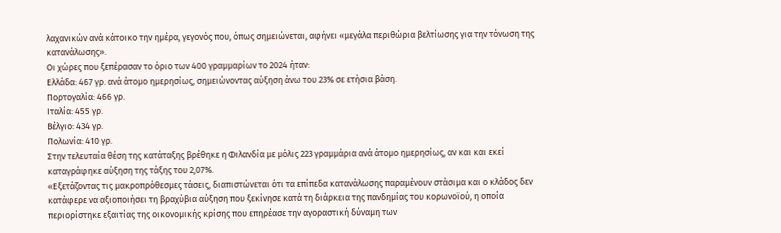λαχανικών ανά κάτοικο την ημέρα, γεγονός που, όπως σημειώνεται, αφήνει «μεγάλα περιθώρια βελτίωσης για την τόνωση της κατανάλωσης».
Οι χώρες που ξεπέρασαν το όριο των 400 γραμμαρίων το 2024 ήταν:
Ελλάδα: 467 γρ. ανά άτομο ημερησίως, σημειώνοντας αύξηση άνω του 23% σε ετήσια βάση.
Πορτογαλία: 466 γρ.
Ιταλία: 455 γρ.
Βέλγιο: 434 γρ.
Πολωνία: 410 γρ.
Στην τελευταία θέση της κατάταξης βρέθηκε η Φιλανδία με μόλις 223 γραμμάρια ανά άτομο ημερησίως, αν και και εκεί καταγράφηκε αύξηση της τάξης του 2,07%.
«Εξετάζοντας τις μακροπρόθεσμες τάσεις, διαπιστώνεται ότι τα επίπεδα κατανάλωσης παραμένουν στάσιμα και ο κλάδος δεν κατάφερε να αξιοποιήσει τη βραχύβια αύξηση που ξεκίνησε κατά τη διάρκεια της πανδημίας του κορωνοϊού, η οποία περιορίστηκε εξαιτίας της οικονομικής κρίσης που επηρέασε την αγοραστική δύναμη των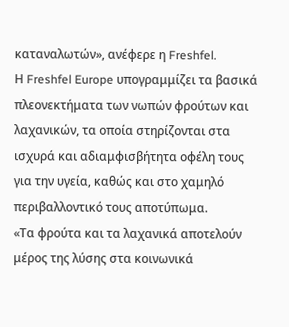καταναλωτών», ανέφερε η Freshfel.
Η Freshfel Europe υπογραμμίζει τα βασικά πλεονεκτήματα των νωπών φρούτων και λαχανικών, τα οποία στηρίζονται στα ισχυρά και αδιαμφισβήτητα οφέλη τους για την υγεία, καθώς και στο χαμηλό περιβαλλοντικό τους αποτύπωμα.
«Τα φρούτα και τα λαχανικά αποτελούν μέρος της λύσης στα κοινωνικά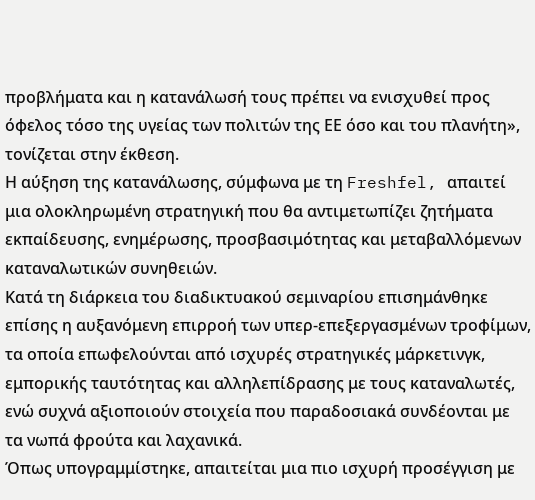προβλήματα και η κατανάλωσή τους πρέπει να ενισχυθεί προς όφελος τόσο της υγείας των πολιτών της ΕΕ όσο και του πλανήτη», τονίζεται στην έκθεση.
Η αύξηση της κατανάλωσης, σύμφωνα με τη Freshfel, απαιτεί μια ολοκληρωμένη στρατηγική που θα αντιμετωπίζει ζητήματα εκπαίδευσης, ενημέρωσης, προσβασιμότητας και μεταβαλλόμενων καταναλωτικών συνηθειών.
Κατά τη διάρκεια του διαδικτυακού σεμιναρίου επισημάνθηκε επίσης η αυξανόμενη επιρροή των υπερ-επεξεργασμένων τροφίμων, τα οποία επωφελούνται από ισχυρές στρατηγικές μάρκετινγκ, εμπορικής ταυτότητας και αλληλεπίδρασης με τους καταναλωτές, ενώ συχνά αξιοποιούν στοιχεία που παραδοσιακά συνδέονται με τα νωπά φρούτα και λαχανικά.
Όπως υπογραμμίστηκε, απαιτείται μια πιο ισχυρή προσέγγιση με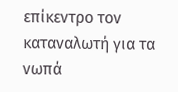επίκεντρο τον καταναλωτή για τα νωπά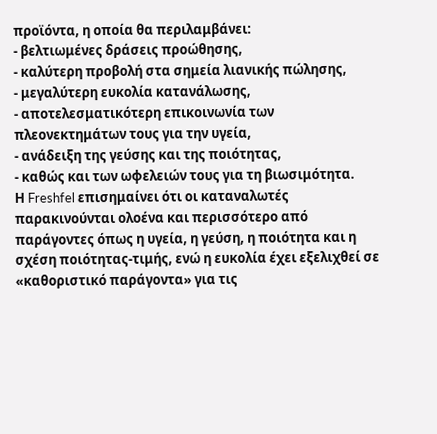προϊόντα, η οποία θα περιλαμβάνει:
- βελτιωμένες δράσεις προώθησης,
- καλύτερη προβολή στα σημεία λιανικής πώλησης,
- μεγαλύτερη ευκολία κατανάλωσης,
- αποτελεσματικότερη επικοινωνία των πλεονεκτημάτων τους για την υγεία,
- ανάδειξη της γεύσης και της ποιότητας,
- καθώς και των ωφελειών τους για τη βιωσιμότητα.
Η Freshfel επισημαίνει ότι οι καταναλωτές παρακινούνται ολοένα και περισσότερο από παράγοντες όπως η υγεία, η γεύση, η ποιότητα και η σχέση ποιότητας-τιμής, ενώ η ευκολία έχει εξελιχθεί σε «καθοριστικό παράγοντα» για τις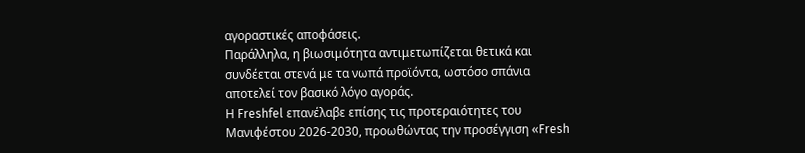αγοραστικές αποφάσεις.
Παράλληλα, η βιωσιμότητα αντιμετωπίζεται θετικά και συνδέεται στενά με τα νωπά προϊόντα, ωστόσο σπάνια αποτελεί τον βασικό λόγο αγοράς.
Η Freshfel επανέλαβε επίσης τις προτεραιότητες του Μανιφέστου 2026-2030, προωθώντας την προσέγγιση «Fresh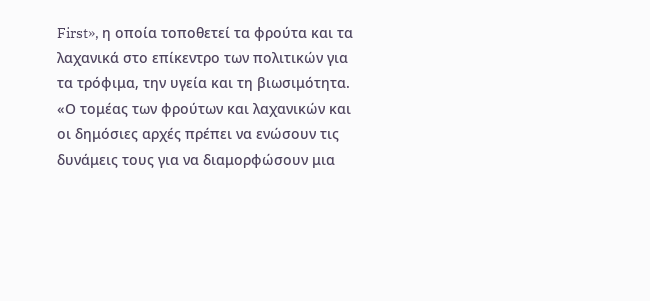First», η οποία τοποθετεί τα φρούτα και τα λαχανικά στο επίκεντρο των πολιτικών για τα τρόφιμα, την υγεία και τη βιωσιμότητα.
«Ο τομέας των φρούτων και λαχανικών και οι δημόσιες αρχές πρέπει να ενώσουν τις δυνάμεις τους για να διαμορφώσουν μια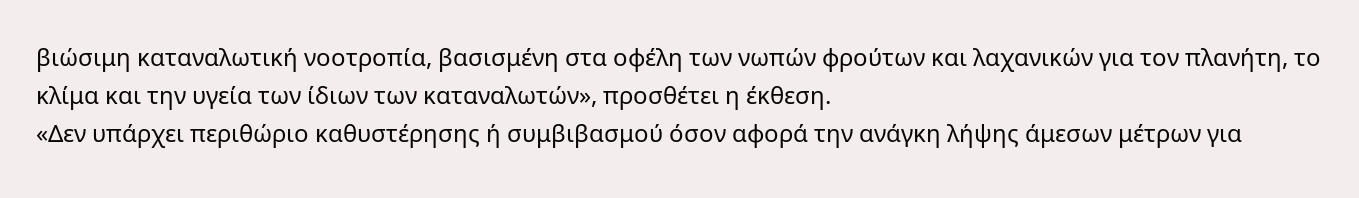βιώσιμη καταναλωτική νοοτροπία, βασισμένη στα οφέλη των νωπών φρούτων και λαχανικών για τον πλανήτη, το κλίμα και την υγεία των ίδιων των καταναλωτών», προσθέτει η έκθεση.
«Δεν υπάρχει περιθώριο καθυστέρησης ή συμβιβασμού όσον αφορά την ανάγκη λήψης άμεσων μέτρων για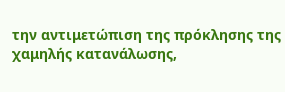την αντιμετώπιση της πρόκλησης της χαμηλής κατανάλωσης,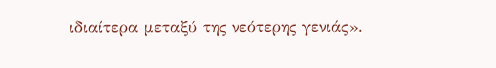ιδιαίτερα μεταξύ της νεότερης γενιάς».